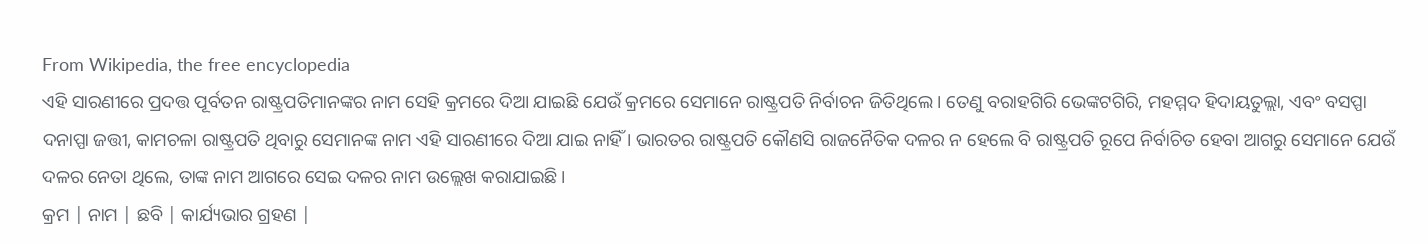From Wikipedia, the free encyclopedia
ଏହି ସାରଣୀରେ ପ୍ରଦତ୍ତ ପୂର୍ବତନ ରାଷ୍ଟ୍ରପତିମାନଙ୍କର ନାମ ସେହି କ୍ରମରେ ଦିଆ ଯାଇଛି ଯେଉଁ କ୍ରମରେ ସେମାନେ ରାଷ୍ଟ୍ରପତି ନିର୍ବାଚନ ଜିତିଥିଲେ। ତେଣୁ ବରାହଗିରି ଭେଙ୍କଟଗିରି, ମହମ୍ମଦ ହିଦାୟତୁଲ୍ଲା, ଏବଂ ବସପ୍ପା ଦନାପ୍ପା ଜତ୍ତୀ, କାମଚଳା ରାଷ୍ଟ୍ରପତି ଥିବାରୁ ସେମାନଙ୍କ ନାମ ଏହି ସାରଣୀରେ ଦିଆ ଯାଇ ନାହିଁ । ଭାରତର ରାଷ୍ଟ୍ରପତି କୌଣସି ରାଜନୈତିକ ଦଳର ନ ହେଲେ ବି ରାଷ୍ଟ୍ରପତି ରୂପେ ନିର୍ବାଚିତ ହେବା ଆଗରୁ ସେମାନେ ଯେଉଁ ଦଳର ନେତା ଥିଲେ, ତାଙ୍କ ନାମ ଆଗରେ ସେଇ ଦଳର ନାମ ଉଲ୍ଲେଖ କରାଯାଇଛି।
କ୍ରମ | ନାମ | ଛବି | କାର୍ଯ୍ୟଭାର ଗ୍ରହଣ |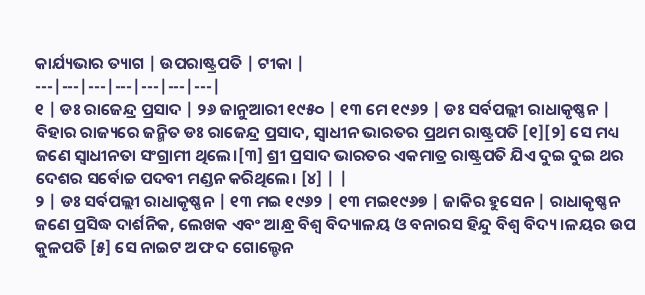କାର୍ଯ୍ୟଭାର ତ୍ୟାଗ | ଉପରାଷ୍ଟ୍ରପତି | ଟୀକା |
---|---|---|---|---|---|---|
୧ | ଡଃ ରାଜେନ୍ଦ୍ର ପ୍ରସାଦ | ୨୬ ଜାନୁଆରୀ ୧୯୫୦ | ୧୩ ମେ ୧୯୬୨ | ଡଃ ସର୍ବପଲ୍ଲୀ ରାଧାକୃଷ୍ଣନ | ବିହାର ରାଜ୍ୟରେ ଜନ୍ମିତ ଡଃ ରାଜେନ୍ଦ୍ର ପ୍ରସାଦ, ସ୍ୱାଧୀନ ଭାରତର ପ୍ରଥମ ରାଷ୍ଟ୍ରପତି [୧][୨] ସେ ମଧ୍ୟ ଜଣେ ସ୍ୱାଧୀନତା ସଂଗ୍ରାମୀ ଥିଲେ।[୩] ଶ୍ରୀ ପ୍ରସାଦ ଭାରତର ଏକମାତ୍ର ରାଷ୍ଟ୍ରପତି ଯିଏ ଦୁଇ ଦୁଇ ଥର ଦେଶର ସର୍ବୋଚ୍ଚ ପଦବୀ ମଣ୍ଡନ କରିଥିଲେ। [୪] | |
୨ | ଡଃ ସର୍ବପଲ୍ଲୀ ରାଧାକୃଷ୍ଣନ | ୧୩ ମଇ ୧୯୬୨ | ୧୩ ମଇ୧୯୬୭ | ଜାକିର ହୁସେନ | ରାଧାକୃଷ୍ଣନ ଜଣେ ପ୍ରସିଦ୍ଧ ଦାର୍ଶନିକ, ଲେଖକ ଏବଂ ଆନ୍ଧ୍ର ବିଶ୍ୱ ବିଦ୍ୟାଳୟ ଓ ବନାରସ ହିନ୍ଦୁ ବିଶ୍ୱ ବିଦ୍ୟ।ଳୟର ଉପ କୁଳପତି [୫] ସେ ନାଇଟ ଅଫ ଦ ଗୋଲ୍ଡେନ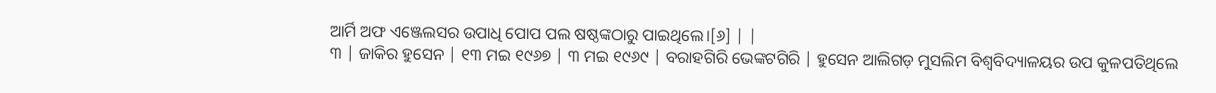ଆର୍ମି ଅଫ ଏଞ୍ଜେଲସର ଉପାଧି ପୋପ ପଲ ଷଷ୍ଠଙ୍କଠାରୁ ପାଇଥିଲେ।[୬] | |
୩ | ଜାକିର ହୁସେନ | ୧୩ ମଇ ୧୯୬୭ | ୩ ମଇ ୧୯୬୯ | ବରାହଗିରି ଭେଙ୍କଟଗିରି | ହୁସେନ ଆଲିଗଡ଼ ମୁସଲିମ ବିଶ୍ୱବିଦ୍ୟାଳୟର ଉପ କୁଳପତିଥିଲେ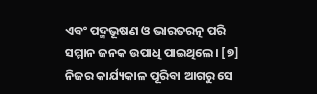ଏବଂ ପଦ୍ମଭୂଷଣ ଓ ଭାରତରତ୍ନ ପରି ସମ୍ମାନ ଜନକ ଉପାଧି ପାଇଥିଲେ। [୭] ନିଜର କାର୍ଯ୍ୟକାଳ ପୂରିବା ଆଗରୁ ସେ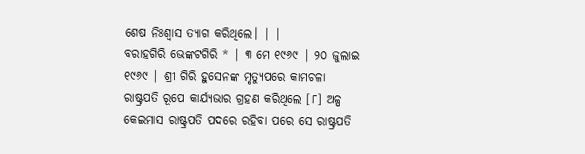ଶେଷ ନିଃଶ୍ୱାସ ତ୍ୟାଗ କରିଥିଲେ। | |
ବରାହଗିରି ଭେଙ୍କଟଗିରି * | ୩ ମେ ୧୯୬୯ | ୨୦ ଜୁଲାଇ ୧୯୬୯ | ଶ୍ରୀ ଗିରି ହୁସେନଙ୍କ ମୃତ୍ୟୁପରେ କାମଚଳା ରାଷ୍ଟ୍ରପତି ରୂପେ କାର୍ଯ୍ୟଭାର ଗ୍ରହଣ କରିଥିଲେ [୮] ଅଳ୍ପ କେଇମାସ ରାଷ୍ଟ୍ରପତି ପଦରେ ରହିବା ପରେ ସେ ରାଷ୍ଟ୍ରପତି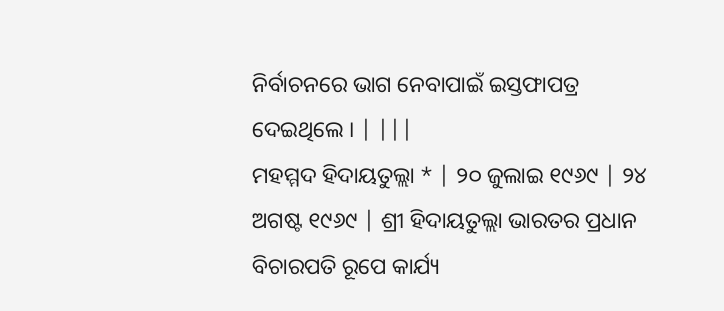ନିର୍ବାଚନରେ ଭାଗ ନେବାପାଇଁ ଇସ୍ତଫାପତ୍ର ଦେଇଥିଲେ । | |||
ମହମ୍ମଦ ହିଦାୟତୁଲ୍ଲା * | ୨୦ ଜୁଲାଇ ୧୯୬୯ | ୨୪ ଅଗଷ୍ଟ ୧୯୬୯ | ଶ୍ରୀ ହିଦାୟତୁଲ୍ଲା ଭାରତର ପ୍ରଧାନ ବିଚାରପତି ରୂପେ କାର୍ଯ୍ୟ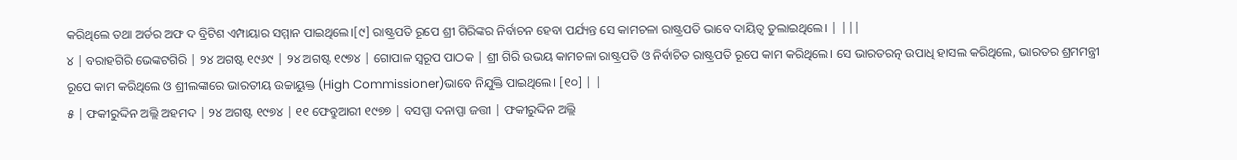କରିଥିଲେ ତଥା ଅର୍ଡର ଅଫ ଦ ବ୍ରିଟିଶ ଏମ୍ପାୟାର ସମ୍ମାନ ପାଇଥିଲେ।[୯] ରାଷ୍ଟ୍ରପତି ରୂପେ ଶ୍ରୀ ଗିରିଙ୍କର ନିର୍ବାଚନ ହେବା ପର୍ଯ୍ୟନ୍ତ ସେ କାମଚଳା ରାଷ୍ଟ୍ରପତି ଭାବେ ଦାୟିତ୍ୱ ତୁଲାଇଥିଲେ। | |||
୪ | ବରାହଗିରି ଭେଙ୍କଟଗିରି | ୨୪ ଅଗଷ୍ଟ ୧୯୬୯ | ୨୪ ଅଗଷ୍ଟ ୧୯୭୪ | ଗୋପାଳ ସ୍ୱରୂପ ପାଠକ | ଶ୍ରୀ ଗିରି ଉଭୟ କାମଚଳା ରାଷ୍ଟ୍ରପତି ଓ ନିର୍ବାଚିତ ରାଷ୍ଟ୍ରପତି ରୂପେ କାମ କରିଥିଲେ। ସେ ଭାରତରତ୍ନ ଉପାଧି ହାସଲ କରିଥିଲେ, ଭାରତର ଶ୍ରମମନ୍ତ୍ରୀ ରୂପେ କାମ କରିଥିଲେ ଓ ଶ୍ରୀଲଙ୍କାରେ ଭାରତୀୟ ଉଚ୍ଚାୟୁକ୍ତ (High Commissioner)ଭାବେ ନିଯୁକ୍ତି ପାଇଥିଲେ। [୧୦] | |
୫ | ଫକୀରୁଦ୍ଦିନ ଅଲ୍ଲି ଅହମଦ | ୨୪ ଅଗଷ୍ଟ ୧୯୭୪ | ୧୧ ଫେବ୍ରୁଆରୀ ୧୯୭୭ | ବସପ୍ପା ଦନାପ୍ପା ଜତ୍ତୀ | ଫକୀରୁଦ୍ଦିନ ଅଲ୍ଲି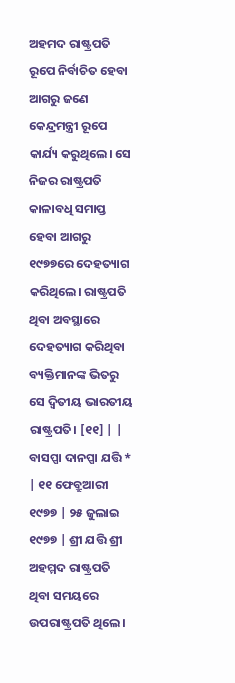ଅହମଦ ରାଷ୍ଟ୍ରପତି ରୂପେ ନିର୍ବାଚିତ ହେବା ଆଗରୁ ଜଣେ କେନ୍ଦ୍ରମନ୍ତ୍ରୀ ରୂପେ କାର୍ଯ୍ୟ କରୁଥିଲେ। ସେ ନିଜର ରାଷ୍ଟ୍ରପତି କାଳାବଧି ସମାପ୍ତ ହେବା ଆଗରୁ ୧୯୭୭ରେ ଦେହତ୍ୟାଗ କରିଥିଲେ। ରାଷ୍ଟ୍ରପତି ଥିବା ଅବସ୍ଥାରେ ଦେହତ୍ୟାଗ କରିଥିବା ବ୍ୟକ୍ତିମାନଙ୍କ ଭିତରୁ ସେ ଦ୍ୱିତୀୟ ଭାରତୀୟ ରାଷ୍ଟ୍ରପତି। [୧୧] | |
ବାସପ୍ପା ଦାନପ୍ପା ଯତ୍ତି * | ୧୧ ଫେବ୍ରୁଆରୀ ୧୯୭୭ | ୨୫ ଜୁଲାଇ ୧୯୭୭ | ଶ୍ରୀ ଯତ୍ତି ଶ୍ରୀ ଅହମ୍ମଦ ରାଷ୍ଟ୍ରପତି ଥିବା ସମୟରେ ଉପରାଷ୍ଟ୍ରପତି ଥିଲେ।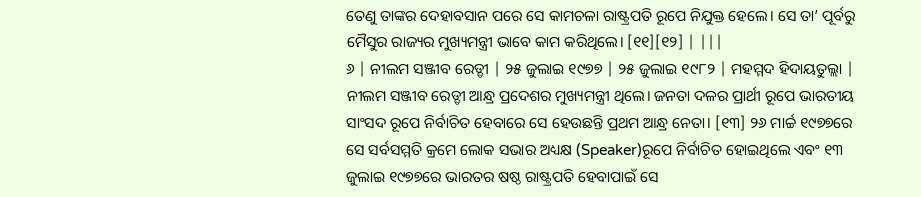ତେଣୁ ତାଙ୍କର ଦେହାବସାନ ପରେ ସେ କାମଚଳା ରାଷ୍ଟ୍ରପତି ରୂପେ ନିଯୁକ୍ତ ହେଲେ। ସେ ତା’ ପୂର୍ବରୁ ମୈସୁର ରାଜ୍ୟର ମୁଖ୍ୟମନ୍ତ୍ରୀ ଭାବେ କାମ କରିଥିଲେ। [୧୧][୧୨] | |||
୬ | ନୀଲମ ସଞ୍ଜୀବ ରେଡ୍ଡୀ | ୨୫ ଜୁଲାଇ ୧୯୭୭ | ୨୫ ଜୁଲାଇ ୧୯୮୨ | ମହମ୍ମଦ ହିଦାୟତୁଲ୍ଲା | ନୀଲମ ସଞ୍ଜୀବ ରେଡ୍ଡୀ ଆନ୍ଧ୍ର ପ୍ରଦେଶର ମୁଖ୍ୟମନ୍ତ୍ରୀ ଥିଲେ। ଜନତା ଦଳର ପ୍ରାର୍ଥୀ ରୂପେ ଭାରତୀୟ ସାଂସଦ ରୂପେ ନିର୍ବାଚିତ ହେବାରେ ସେ ହେଉଛନ୍ତି ପ୍ରଥମ ଆନ୍ଧ୍ର ନେତା। [୧୩] ୨୬ ମାର୍ଚ୍ଚ ୧୯୭୭ରେ ସେ ସର୍ବସମ୍ମତି କ୍ରମେ ଲୋକ ସଭାର ଅଧ୍ୟକ୍ଷ (Speaker)ରୂପେ ନିର୍ବାଚିତ ହୋଇଥିଲେ ଏବଂ ୧୩ ଜୁଲାଇ ୧୯୭୭ରେ ଭାରତର ଷଷ୍ଠ ରାଷ୍ଟ୍ରପତି ହେବାପାଇଁ ସେ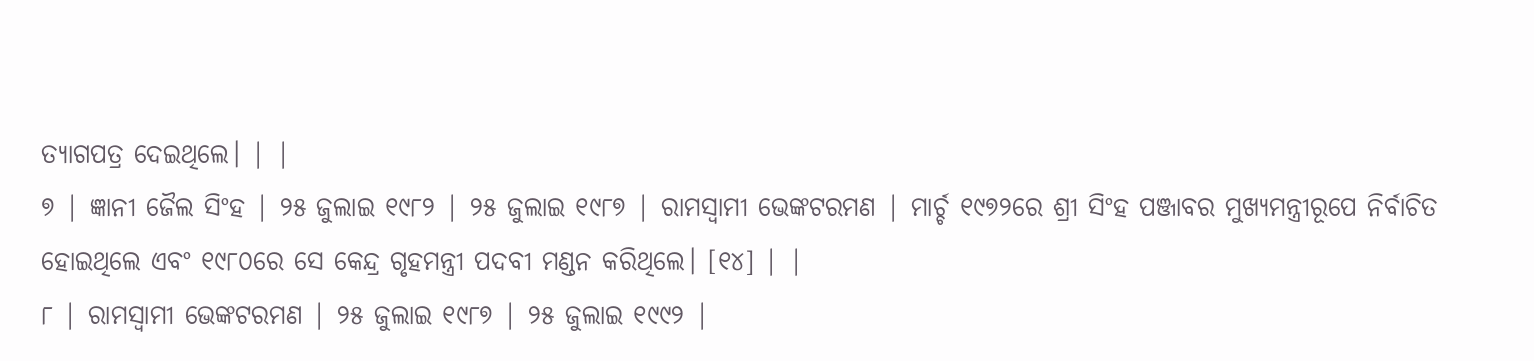ତ୍ୟାଗପତ୍ର ଦେଇଥିଲେ। | |
୭ | ଜ୍ଞାନୀ ଜୈଲ ସିଂହ | ୨୫ ଜୁଲାଇ ୧୯୮୨ | ୨୫ ଜୁଲାଇ ୧୯୮୭ | ରାମସ୍ୱାମୀ ଭେଙ୍କଟରମଣ | ମାର୍ଚ୍ଚ ୧୯୭୨ରେ ଶ୍ରୀ ସିଂହ ପଞ୍ଜାବର ମୁଖ୍ୟମନ୍ତ୍ରୀରୂପେ ନିର୍ବାଚିତ ହୋଇଥିଲେ ଏବଂ ୧୯୮୦ରେ ସେ କେନ୍ଦ୍ର ଗୃହମନ୍ତ୍ରୀ ପଦବୀ ମଣ୍ଡନ କରିଥିଲେ। [୧୪] | |
୮ | ରାମସ୍ୱାମୀ ଭେଙ୍କଟରମଣ | ୨୫ ଜୁଲାଇ ୧୯୮୭ | ୨୫ ଜୁଲାଇ ୧୯୯୨ |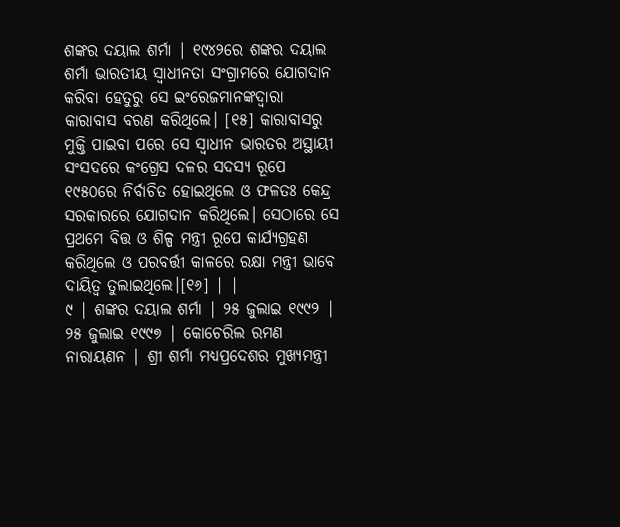ଶଙ୍କର ଦୟାଲ ଶର୍ମା | ୧୯୪୨ରେ ଶଙ୍କର ଦୟାଲ ଶର୍ମା ଭାରତୀୟ ସ୍ୱାଧୀନତା ସଂଗ୍ରାମରେ ଯୋଗଦାନ କରିବା ହେତୁରୁ ସେ ଇଂରେଜମାନଙ୍କଦ୍ୱାରା କାରାବାସ ବରଣ କରିଥିଲେ। [୧୫] କାରାବାସରୁ ମୁକ୍ତି ପାଇବା ପରେ ସେ ସ୍ୱାଧୀନ ଭାରତର ଅସ୍ଥାୟୀ ସଂସଦରେ କଂଗ୍ରେସ ଦଳର ସଦସ୍ୟ ରୂପେ ୧୯୫୦ରେ ନିର୍ବାଚିତ ହୋଇଥିଲେ ଓ ଫଳତଃ କେନ୍ଦ୍ର ସରକାରରେ ଯୋଗଦାନ କରିଥିଲେ। ସେଠାରେ ସେ ପ୍ରଥମେ ବିତ୍ତ ଓ ଶିଳ୍ପ ମନ୍ତ୍ରୀ ରୂପେ କାର୍ଯ୍ୟଗ୍ରହଣ କରିଥିଲେ ଓ ପରବର୍ତ୍ତୀ କାଳରେ ରକ୍ଷା ମନ୍ତ୍ରୀ ଭାବେ ଦାୟିତ୍ୱ ତୁଲାଇଥିଲେ।[୧୬] | |
୯ | ଶଙ୍କର ଦୟାଲ ଶର୍ମା | ୨୫ ଜୁଲାଇ ୧୯୯୨ | ୨୫ ଜୁଲାଇ ୧୯୯୭ | କୋଚେରିଲ ରମଣ ନାରାୟଣନ | ଶ୍ରୀ ଶର୍ମା ମଧ୍ୟପ୍ରଦେଶର ମୁଖ୍ୟମନ୍ତ୍ରୀ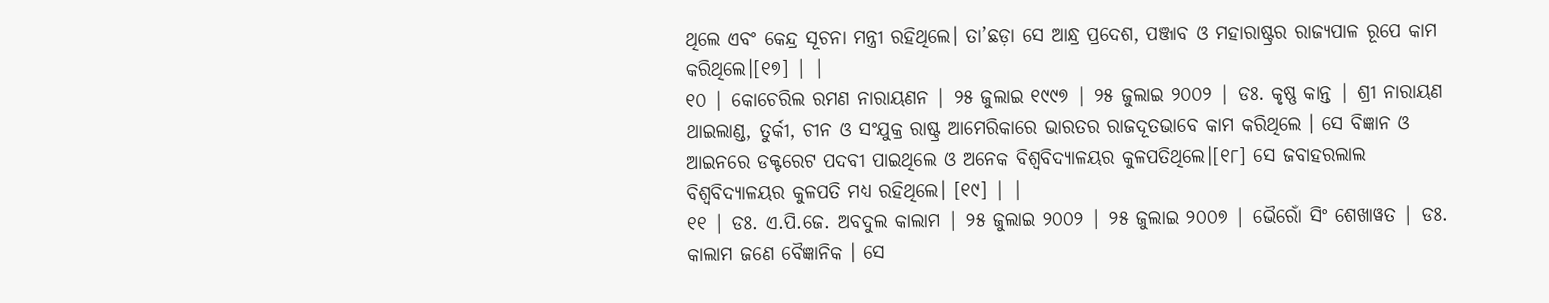ଥିଲେ ଏବଂ କେନ୍ଦ୍ର ସୂଚନା ମନ୍ତ୍ରୀ ରହିଥିଲେ। ତା’ଛଡ଼ା ସେ ଆନ୍ଧ୍ର ପ୍ରଦେଶ, ପଞ୍ଜାବ ଓ ମହାରାଷ୍ଟ୍ରର ରାଜ୍ୟପାଳ ରୂପେ କାମ କରିଥିଲେ।[୧୭] | |
୧୦ | କୋଚେରିଲ ରମଣ ନାରାୟଣନ | ୨୫ ଜୁଲାଇ ୧୯୯୭ | ୨୫ ଜୁଲାଇ ୨୦୦୨ | ଡଃ. କୃଷ୍ଣ କାନ୍ତ | ଶ୍ରୀ ନାରାୟଣ ଥାଇଲାଣ୍ଡ, ତୁର୍କୀ, ଚୀନ ଓ ସଂଯୁକ୍ର ରାଷ୍ଟ୍ର ଆମେରିକାରେ ଭାରତର ରାଜଦୂତଭାବେ କାମ କରିଥିଲେ । ସେ ବିଜ୍ଞାନ ଓ ଆଇନରେ ଡକ୍ଟରେଟ ପଦବୀ ପାଇଥିଲେ ଓ ଅନେକ ବିଶ୍ୱବିଦ୍ୟାଳୟର କୁଳପତିଥିଲେ।[୧୮] ସେ ଜବାହରଲାଲ ବିଶ୍ୱବିଦ୍ୟାଳୟର କୁଳପତି ମଧ୍ୟ ରହିଥିଲେ। [୧୯] | |
୧୧ | ଡଃ. ଏ.ପି.ଜେ. ଅବଦୁଲ କାଲାମ | ୨୫ ଜୁଲାଇ ୨୦୦୨ | ୨୫ ଜୁଲାଇ ୨୦୦୭ | ଭୈରୋଁ ସିଂ ଶେଖାୱତ | ଡଃ. କାଲାମ ଜଣେ ବୈଜ୍ଞାନିକ । ସେ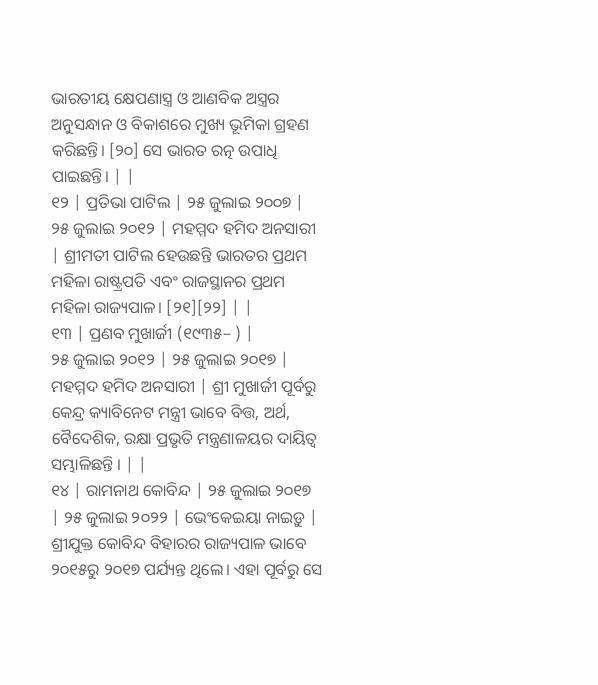ଭାରତୀୟ କ୍ଷେପଣାସ୍ତ୍ର ଓ ଆଣବିକ ଅସ୍ତ୍ରର ଅନୁସନ୍ଧାନ ଓ ବିକାଶରେ ମୁଖ୍ୟ ଭୂମିକା ଗ୍ରହଣ କରିଛନ୍ତି। [୨୦] ସେ ଭାରତ ରତ୍ନ ଉପାଧି ପାଇଛନ୍ତି। | |
୧୨ | ପ୍ରତିଭା ପାଟିଲ | ୨୫ ଜୁଲାଇ ୨୦୦୭ | ୨୫ ଜୁଲାଇ ୨୦୧୨ | ମହମ୍ମଦ ହମିଦ ଅନସାରୀ | ଶ୍ରୀମତୀ ପାଟିଲ ହେଉଛନ୍ତି ଭାରତର ପ୍ରଥମ ମହିଳା ରାଷ୍ଟ୍ରପତି ଏବଂ ରାଜସ୍ଥାନର ପ୍ରଥମ ମହିଳା ରାଜ୍ୟପାଳ। [୨୧][୨୨] | |
୧୩ | ପ୍ରଣବ ମୁଖାର୍ଜୀ (୧୯୩୫– ) |
୨୫ ଜୁଲାଇ ୨୦୧୨ | ୨୫ ଜୁଲାଇ ୨୦୧୭ | ମହମ୍ମଦ ହମିଦ ଅନସାରୀ | ଶ୍ରୀ ମୁଖାର୍ଜୀ ପୂର୍ବରୁ କେନ୍ଦ୍ର କ୍ୟାବିନେଟ ମନ୍ତ୍ରୀ ଭାବେ ବିତ୍ତ, ଅର୍ଥ, ବୈଦେଶିକ, ରକ୍ଷା ପ୍ରଭୃତି ମନ୍ତ୍ରଣାଳୟର ଦାୟିତ୍ୱ ସମ୍ଭାଳିଛନ୍ତି । | |
୧୪ | ରାମନାଥ କୋବିନ୍ଦ | ୨୫ ଜୁଲାଇ ୨୦୧୭ | ୨୫ ଜୁଲାଇ ୨୦୨୨ | ଭେଂକେଇୟା ନାଇଡ଼ୁ | ଶ୍ରୀଯୁକ୍ତ କୋବିନ୍ଦ ବିହାରର ରାଜ୍ୟପାଳ ଭାବେ ୨୦୧୫ରୁ ୨୦୧୭ ପର୍ଯ୍ୟନ୍ତ ଥିଲେ। ଏହା ପୂର୍ବରୁ ସେ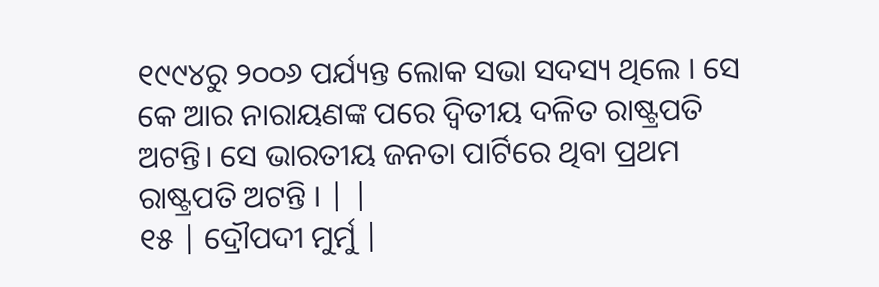୧୯୯୪ରୁ ୨୦୦୬ ପର୍ଯ୍ୟନ୍ତ ଲୋକ ସଭା ସଦସ୍ୟ ଥିଲେ । ସେ କେ ଆର ନାରାୟଣଙ୍କ ପରେ ଦ୍ୱିତୀୟ ଦଳିତ ରାଷ୍ଟ୍ରପତି ଅଟନ୍ତି। ସେ ଭାରତୀୟ ଜନତା ପାର୍ଟିରେ ଥିବା ପ୍ରଥମ ରାଷ୍ଟ୍ରପତି ଅଟନ୍ତି । | |
୧୫ | ଦ୍ରୌପଦୀ ମୁର୍ମୁ |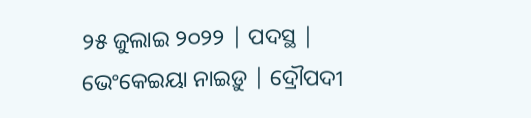୨୫ ଜୁଲାଇ ୨୦୨୨ | ପଦସ୍ଥ | ଭେଂକେଇୟା ନାଇଡ଼ୁ | ଦ୍ରୌପଦୀ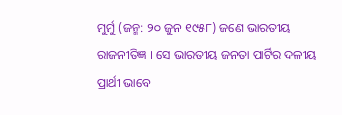ମୁର୍ମୁ (ଜନ୍ମ: ୨୦ ଜୁନ ୧୯୫୮) ଜଣେ ଭାରତୀୟ ରାଜନୀତିଜ୍ଞ । ସେ ଭାରତୀୟ ଜନତା ପାର୍ଟିର ଦଳୀୟ ପ୍ରାର୍ଥୀ ଭାବେ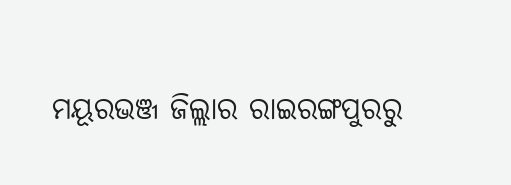ମୟୂରଭଞ୍ଜ ଜିଲ୍ଲାର ରାଇରଙ୍ଗପୁରରୁ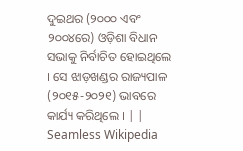ଦୁଇଥର (୨୦୦୦ ଏବଂ ୨୦୦୪ରେ) ଓଡ଼ିଶା ବିଧାନ ସଭାକୁ ନିର୍ବାଚିତ ହୋଇଥିଲେ । ସେ ଝାଡ଼ଖଣ୍ଡର ରାଜ୍ୟପାଳ (୨୦୧୫-୨୦୨୧) ଭାବରେ କାର୍ଯ୍ୟ କରିଥିଲେ । | |
Seamless Wikipedia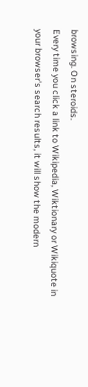browsing. On steroids.
Every time you click a link to Wikipedia, Wiktionary or Wikiquote in your browser's search results, it will show the modern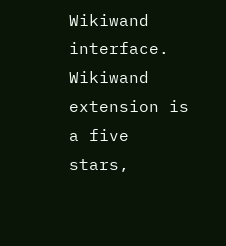Wikiwand interface.
Wikiwand extension is a five stars,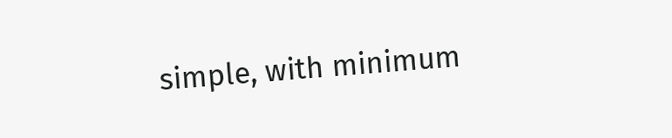simple, with minimum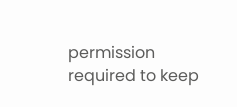permission required to keep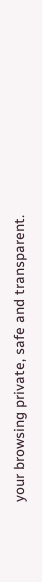your browsing private, safe and transparent.